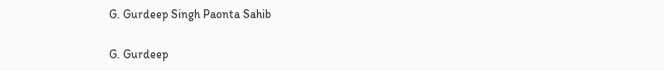G. Gurdeep Singh Paonta Sahib

G. Gurdeep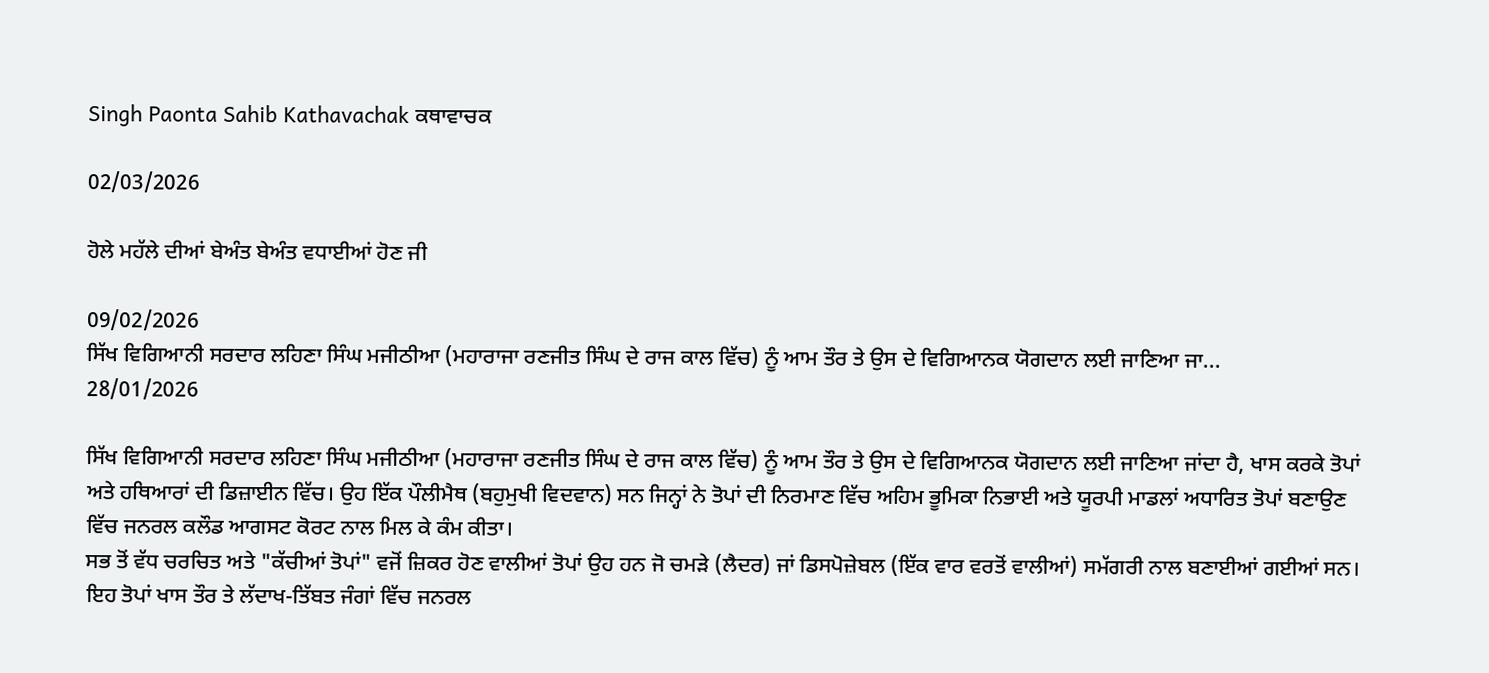Singh Paonta Sahib Kathavachak ਕਥਾਵਾਚਕ

02/03/2026

ਹੋਲੇ ਮਹੱਲੇ ਦੀਆਂ ਬੇਅੰਤ ਬੇਅੰਤ ਵਧਾਈਆਂ ਹੋਣ ਜੀ

09/02/2026
ਸਿੱਖ ਵਿਗਿਆਨੀ ਸਰਦਾਰ ਲਹਿਣਾ ਸਿੰਘ ਮਜੀਠੀਆ (ਮਹਾਰਾਜਾ ਰਣਜੀਤ ਸਿੰਘ ਦੇ ਰਾਜ ਕਾਲ ਵਿੱਚ) ਨੂੰ ਆਮ ਤੌਰ ਤੇ ਉਸ ਦੇ ਵਿਗਿਆਨਕ ਯੋਗਦਾਨ ਲਈ ਜਾਣਿਆ ਜਾ...
28/01/2026

ਸਿੱਖ ਵਿਗਿਆਨੀ ਸਰਦਾਰ ਲਹਿਣਾ ਸਿੰਘ ਮਜੀਠੀਆ (ਮਹਾਰਾਜਾ ਰਣਜੀਤ ਸਿੰਘ ਦੇ ਰਾਜ ਕਾਲ ਵਿੱਚ) ਨੂੰ ਆਮ ਤੌਰ ਤੇ ਉਸ ਦੇ ਵਿਗਿਆਨਕ ਯੋਗਦਾਨ ਲਈ ਜਾਣਿਆ ਜਾਂਦਾ ਹੈ, ਖਾਸ ਕਰਕੇ ਤੋਪਾਂ ਅਤੇ ਹਥਿਆਰਾਂ ਦੀ ਡਿਜ਼ਾਈਨ ਵਿੱਚ। ਉਹ ਇੱਕ ਪੌਲੀਮੈਥ (ਬਹੁਮੁਖੀ ਵਿਦਵਾਨ) ਸਨ ਜਿਨ੍ਹਾਂ ਨੇ ਤੋਪਾਂ ਦੀ ਨਿਰਮਾਣ ਵਿੱਚ ਅਹਿਮ ਭੂਮਿਕਾ ਨਿਭਾਈ ਅਤੇ ਯੂਰਪੀ ਮਾਡਲਾਂ ਅਧਾਰਿਤ ਤੋਪਾਂ ਬਣਾਉਣ ਵਿੱਚ ਜਨਰਲ ਕਲੌਡ ਆਗਸਟ ਕੋਰਟ ਨਾਲ ਮਿਲ ਕੇ ਕੰਮ ਕੀਤਾ।
ਸਭ ਤੋਂ ਵੱਧ ਚਰਚਿਤ ਅਤੇ "ਕੱਚੀਆਂ ਤੋਪਾਂ" ਵਜੋਂ ਜ਼ਿਕਰ ਹੋਣ ਵਾਲੀਆਂ ਤੋਪਾਂ ਉਹ ਹਨ ਜੋ ਚਮੜੇ (ਲੈਦਰ) ਜਾਂ ਡਿਸਪੋਜ਼ੇਬਲ (ਇੱਕ ਵਾਰ ਵਰਤੋਂ ਵਾਲੀਆਂ) ਸਮੱਗਰੀ ਨਾਲ ਬਣਾਈਆਂ ਗਈਆਂ ਸਨ। ਇਹ ਤੋਪਾਂ ਖਾਸ ਤੌਰ ਤੇ ਲੱਦਾਖ-ਤਿੱਬਤ ਜੰਗਾਂ ਵਿੱਚ ਜਨਰਲ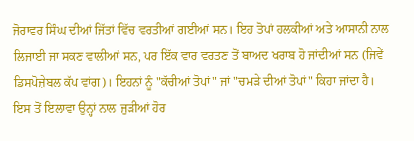ਜੋਰਾਵਰ ਸਿੰਘ ਦੀਆਂ ਜਿੱਤਾਂ ਵਿੱਚ ਵਰਤੀਆਂ ਗਈਆਂ ਸਨ। ਇਹ ਤੋਪਾਂ ਹਲਕੀਆਂ ਅਤੇ ਆਸਾਨੀ ਨਾਲ ਲਿਜਾਈ ਜਾ ਸਕਣ ਵਾਲੀਆਂ ਸਨ, ਪਰ ਇੱਕ ਵਾਰ ਵਰਤਣ ਤੋਂ ਬਾਅਦ ਖਰਾਬ ਹੋ ਜਾਂਦੀਆਂ ਸਨ (ਜਿਵੇਂ ਡਿਸਪੋਜ਼ੇਬਲ ਕੱਪ ਵਾਂਗ)। ਇਹਨਾਂ ਨੂੰ "ਕੱਚੀਆਂ ਤੋਪਾਂ" ਜਾਂ "ਚਮੜੇ ਦੀਆਂ ਤੋਪਾਂ" ਕਿਹਾ ਜਾਂਦਾ ਹੈ।
ਇਸ ਤੋਂ ਇਲਾਵਾ ਉਨ੍ਹਾਂ ਨਾਲ ਜੁੜੀਆਂ ਹੋਰ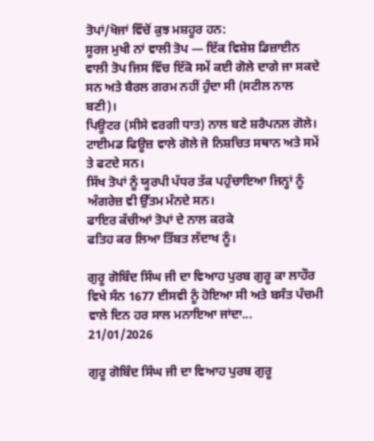ਤੋਪਾਂ/ਖੋਜਾਂ ਵਿੱਚੋਂ ਕੁਝ ਮਸ਼ਹੂਰ ਹਨ:
ਸੂਰਜ ਮੁਖੀ ਨਾਂ ਵਾਲੀ ਤੋਪ — ਇੱਕ ਵਿਸ਼ੇਸ਼ ਡਿਜ਼ਾਈਨ ਵਾਲੀ ਤੋਪ ਜਿਸ ਵਿੱਚ ਇੱਕੋ ਸਮੇਂ ਕਈ ਗੋਲੇ ਦਾਗੇ ਜਾ ਸਕਦੇ ਸਨ ਅਤੇ ਬੈਰਲ ਗਰਮ ਨਹੀਂ ਹੁੰਦਾ ਸੀ (ਸਟੀਲ ਨਾਲ ਬਣੀ)।
ਪਿਊਟਰ (ਸੀਸੇ ਵਰਗੀ ਧਾਤ) ਨਾਲ ਬਣੇ ਸ਼ਰੈਪਨਲ ਗੋਲੇ।
ਟਾਈਮਡ ਫਿਊਜ਼ ਵਾਲੇ ਗੋਲੇ ਜੋ ਨਿਸ਼ਚਿਤ ਸਥਾਨ ਅਤੇ ਸਮੇਂ ਤੇ ਫਟਦੇ ਸਨ।
ਸਿੱਖ ਤੋਪਾਂ ਨੂੰ ਯੂਰਪੀ ਪੱਧਰ ਤੱਕ ਪਹੁੰਚਾਇਆ ਜਿਨ੍ਹਾਂ ਨੂੰ ਅੰਗਰੇਜ਼ ਵੀ ਉੱਤਮ ਮੰਨਦੇ ਸਨ।
ਫਾਇਰ ਕੱਚੀਆਂ ਤੋਪਾਂ ਦੇ ਨਾਲ ਕਰਕੇ
ਫਤਿਹ ਕਰ ਲਿਆ ਤਿੱਬਤ ਲੱਦਾਖ ਨੂੰ।

ਗੁਰੂ ਗੋਬਿੰਦ ਸਿੰਘ ਜੀ ਦਾ ਵਿਆਹ ਪੁਰਬ ਗੁਰੂ ਕਾ ਲਾਹੌਰ ਵਿਖੇ ਸੰਨ 1677 ਈਸਵੀ ਨੂੰ ਹੋਇਆ ਸੀ ਅਤੇ ਬਸੰਤ ਪੰਚਮੀ ਵਾਲੇ ਦਿਨ ਹਰ ਸਾਲ ਮਨਾਇਆ ਜਾਂਦਾ...
21/01/2026

ਗੁਰੂ ਗੋਬਿੰਦ ਸਿੰਘ ਜੀ ਦਾ ਵਿਆਹ ਪੁਰਬ ਗੁਰੂ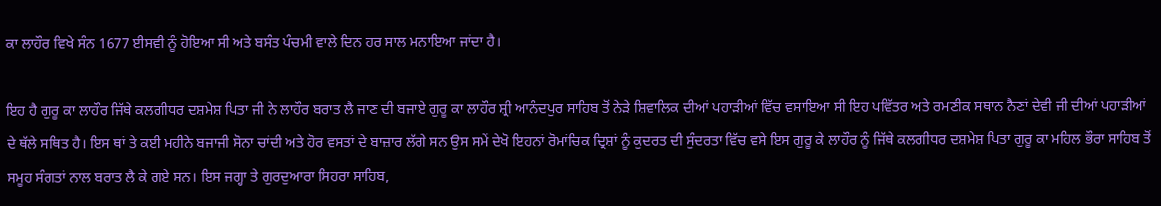ਕਾ ਲਾਹੌਰ ਵਿਖੇ ਸੰਨ 1677 ਈਸਵੀ ਨੂੰ ਹੋਇਆ ਸੀ ਅਤੇ ਬਸੰਤ ਪੰਚਮੀ ਵਾਲੇ ਦਿਨ ਹਰ ਸਾਲ ਮਨਾਇਆ ਜਾਂਦਾ ਹੈ।

ਇਹ ਹੈ ਗੁਰੂ ਕਾ ਲਾਹੌਰ ਜਿੱਥੇ ਕਲਗੀਧਰ ਦਸ਼ਮੇਸ਼ ਪਿਤਾ ਜੀ ਨੇ ਲਾਹੌਰ ਬਰਾਤ ਲੈ ਜਾਣ ਦੀ ਬਜਾਏ ਗੁਰੂ ਕਾ ਲਾਹੌਰ ਸ਼੍ਰੀ ਆਨੰਦਪੁਰ ਸਾਹਿਬ ਤੋਂ ਨੇੜੇ ਸ਼ਿਵਾਲਿਕ ਦੀਆਂ ਪਹਾੜੀਆਂ ਵਿੱਚ ਵਸਾਇਆ ਸੀ ਇਹ ਪਵਿੱਤਰ ਅਤੇ ਰਮਣੀਕ ਸਥਾਨ ਨੈਣਾਂ ਦੇਵੀ ਜੀ ਦੀਆਂ ਪਹਾੜੀਆਂ ਦੇ ਥੱਲੇ ਸਥਿਤ ਹੈ। ਇਸ ਥਾਂ ਤੇ ਕਈ ਮਹੀਨੇ ਬਜਾਜੀ ਸੋਨਾ ਚਾਂਦੀ ਅਤੇ ਹੋਰ ਵਸਤਾਂ ਦੇ ਬਾਜ਼ਾਰ ਲੱਗੇ ਸਨ ਉਸ ਸਮੇਂ ਦੇਖੋ ਇਹਨਾਂ ਰੋਮਾਂਚਿਕ ਦ੍ਰਿਸ਼ਾਂ ਨੂੰ ਕੁਦਰਤ ਦੀ ਸੁੰਦਰਤਾ ਵਿੱਚ ਵਸੇ ਇਸ ਗੁਰੂ ਕੇ ਲਾਹੌਰ ਨੂੰ ਜਿੱਥੇ ਕਲਗੀਧਰ ਦਸ਼ਮੇਸ਼ ਪਿਤਾ ਗੁਰੂ ਕਾ ਮਹਿਲ ਭੌਰਾ ਸਾਹਿਬ ਤੋਂ ਸਮੂਹ ਸੰਗਤਾਂ ਨਾਲ ਬਰਾਤ ਲੈ ਕੇ ਗਏ ਸਨ। ਇਸ ਜਗ੍ਹਾ ਤੇ ਗੁਰਦੁਆਰਾ ਸਿਹਰਾ ਸਾਹਿਬ,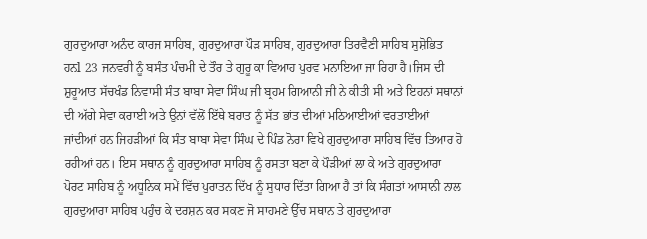ਗੁਰਦੁਆਰਾ ਅਨੰਦ ਕਾਰਜ ਸਾਹਿਬ, ਗੁਰਦੁਆਰਾ ਪੌੜ ਸਾਹਿਬ, ਗੁਰਦੁਆਰਾ ਤਿਰਵੈਣੀ ਸਾਹਿਬ ਸੁਸ਼ੋਭਿਤ ਹਨl 23 ਜਨਵਰੀ ਨੂੰ ਬਸੰਤ ਪੰਚਮੀ ਦੇ ਤੌਰ ਤੇ ਗੁਰੂ ਕਾ ਵਿਆਹ ਪੁਰਵ ਮਨਾਇਆ ਜਾ ਰਿਹਾ ਹੈ।ਜਿਸ ਦੀ ਸ਼ੁਰੂਆਤ ਸੱਚਖੰਡ ਨਿਵਾਸੀ ਸੰਤ ਬਾਬਾ ਸੇਵਾ ਸਿੰਘ ਜੀ ਬ੍ਰਹਮ ਗਿਆਨੀ ਜੀ ਨੇ ਕੀਤੀ ਸੀ ਅਤੇ ਇਹਨਾਂ ਸਥਾਨਾਂ ਦੀ ਅੱਗੇ ਸੇਵਾ ਕਰਾਈ ਅਤੇ ਉਨਾਂ ਵੱਲੋਂ ਇੱਥੇ ਬਰਾਤ ਨੂੰ ਸੱਤ ਭਾਂਤ ਦੀਆਂ ਮਠਿਆਈਆਂ ਵਰਤਾਈਆਂ ਜਾਂਦੀਆਂ ਹਨ ਜਿਹੜੀਆਂ ਕਿ ਸੰਤ ਬਾਬਾ ਸੇਵਾ ਸਿੰਘ ਦੇ ਪਿੰਡ ਨੋਰਾ ਵਿਖੇ ਗੁਰਦੁਆਰਾ ਸਾਹਿਬ ਵਿੱਚ ਤਿਆਰ ਹੋ ਰਹੀਆਂ ਹਨ। ਇਸ ਸਥਾਨ ਨੂੰ ਗੁਰਦੁਆਰਾ ਸਾਹਿਬ ਨੂੰ ਰਸਤਾ ਬਣਾ ਕੇ ਪੌੜੀਆਂ ਲਾ ਕੇ ਅਤੇ ਗੁਰਦੁਆਰਾ ਪੋਰਟ ਸਾਹਿਬ ਨੂੰ ਅਧੂਨਿਕ ਸਮੇਂ ਵਿੱਚ ਪੁਰਾਤਨ ਦਿੱਖ ਨੂੰ ਸੁਧਾਰ ਦਿੱਤਾ ਗਿਆ ਹੈ ਤਾਂ ਕਿ ਸੰਗਤਾਂ ਆਸਾਨੀ ਨਾਲ ਗੁਰਦੁਆਰਾ ਸਾਹਿਬ ਪਹੁੰਚ ਕੇ ਦਰਸ਼ਨ ਕਰ ਸਕਣ ਜੋ ਸਾਹਮਣੇ ਉੱਚ ਸਥਾਨ ਤੇ ਗੁਰਦੁਆਰਾ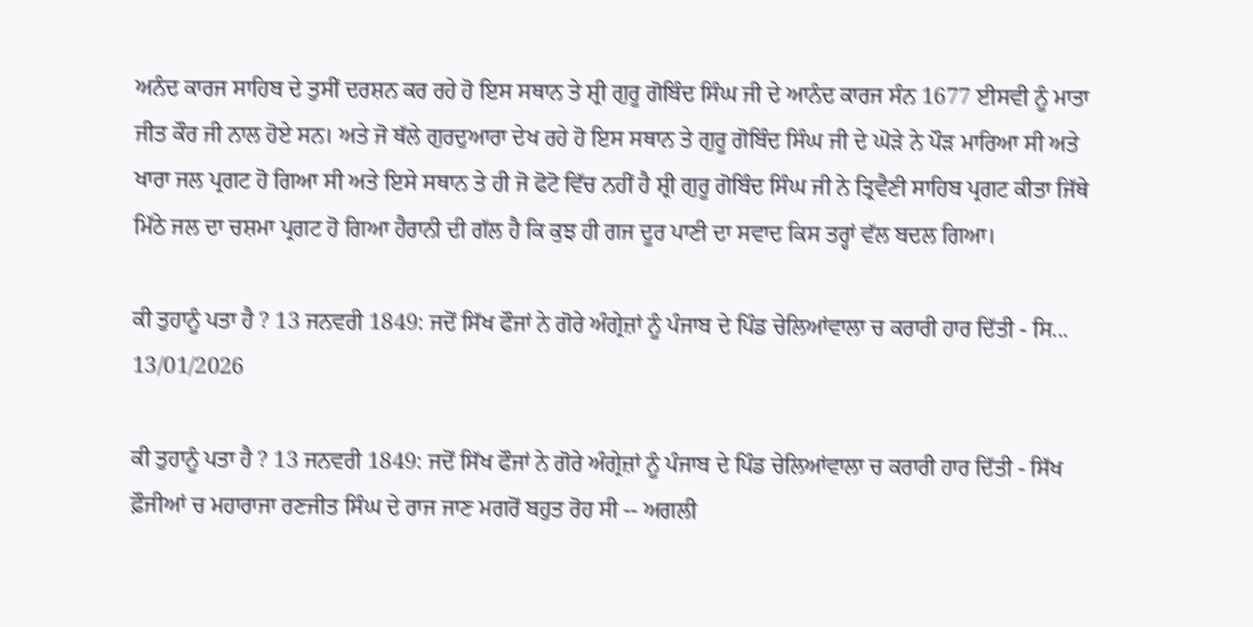ਅਨੰਦ ਕਾਰਜ ਸਾਹਿਬ ਦੇ ਤੁਸੀਂ ਦਰਸ਼ਨ ਕਰ ਰਹੇ ਹੋ ਇਸ ਸਥਾਨ ਤੇ ਸ਼੍ਰੀ ਗੁਰੂ ਗੋਬਿੰਦ ਸਿੰਘ ਜੀ ਦੇ ਆਨੰਦ ਕਾਰਜ ਸੰਨ 1677 ਈਸਵੀ ਨੂੰ ਮਾਤਾ ਜੀਤ ਕੌਰ ਜੀ ਨਾਲ ਹੋਏ ਸਨ। ਅਤੇ ਜੋ ਥੱਲੇ ਗੁਰਦੁਆਰਾ ਦੇਖ ਰਹੇ ਹੋ ਇਸ ਸਥਾਨ ਤੇ ਗੁਰੂ ਗੋਬਿੰਦ ਸਿੰਘ ਜੀ ਦੇ ਘੋੜੇ ਨੇ ਪੌੜ ਮਾਰਿਆ ਸੀ ਅਤੇ ਖਾਰਾ ਜਲ ਪ੍ਰਗਟ ਹੋ ਗਿਆ ਸੀ ਅਤੇ ਇਸੇ ਸਥਾਨ ਤੇ ਹੀ ਜੋ ਫੋਟੋ ਵਿੱਚ ਨਹੀਂ ਹੈ ਸ਼੍ਰੀ ਗੁਰੂ ਗੋਬਿੰਦ ਸਿੰਘ ਜੀ ਨੇ ਤ੍ਰਿਵੈਣੀ ਸਾਹਿਬ ਪ੍ਰਗਟ ਕੀਤਾ ਜਿੱਥੇ ਮਿੱਠੇ ਜਲ ਦਾ ਚਸ਼ਮਾ ਪ੍ਰਗਟ ਹੋ ਗਿਆ ਹੈਰਾਨੀ ਦੀ ਗੱਲ ਹੈ ਕਿ ਕੁਝ ਹੀ ਗਜ ਦੂਰ ਪਾਣੀ ਦਾ ਸਵਾਦ ਕਿਸ ਤਰ੍ਹਾਂ ਵੱਲ ਬਦਲ ਗਿਆ।

ਕੀ ਤੁਹਾਨੂੰ ਪਤਾ ਹੈ ? 13 ਜਨਵਰੀ 1849: ਜਦੋਂ ਸਿੱਖ ਫੌਜਾਂ ਨੇ ਗੋਰੇ ਅੰਗ੍ਰੇਜ਼ਾਂ ਨੂੰ ਪੰਜਾਬ ਦੇ ਪਿੰਡ ਚੇਲਿਆਂਵਾਲਾ ਚ ਕਰਾਰੀ ਹਾਰ ਦਿੱਤੀ - ਸਿ...
13/01/2026

ਕੀ ਤੁਹਾਨੂੰ ਪਤਾ ਹੈ ? 13 ਜਨਵਰੀ 1849: ਜਦੋਂ ਸਿੱਖ ਫੌਜਾਂ ਨੇ ਗੋਰੇ ਅੰਗ੍ਰੇਜ਼ਾਂ ਨੂੰ ਪੰਜਾਬ ਦੇ ਪਿੰਡ ਚੇਲਿਆਂਵਾਲਾ ਚ ਕਰਾਰੀ ਹਾਰ ਦਿੱਤੀ - ਸਿੱਖ ਫ਼ੌਜੀਆਂ ਚ ਮਹਾਰਾਜਾ ਰਣਜੀਤ ਸਿੰਘ ਦੇ ਰਾਜ ਜਾਣ ਮਗਰੋਂ ਬਹੁਤ ਰੋਹ ਸੀ -- ਅਗਲੀ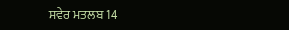ਸਵੇਰ ਮਤਲਬ 14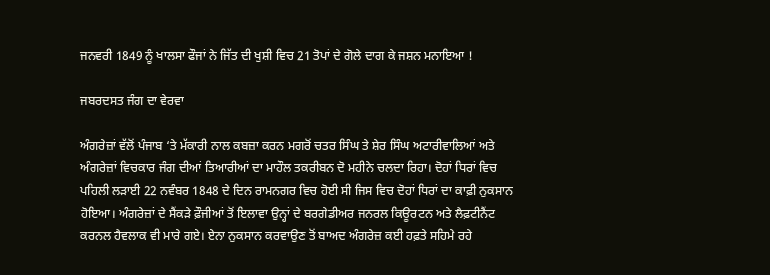ਜਨਵਰੀ 1849 ਨੂੰ ਖਾਲਸਾ ਫੌਜਾਂ ਨੇ ਜਿੱਤ ਦੀ ਖੁਸ਼ੀ ਵਿਚ 21 ਤੋਪਾਂ ਦੇ ਗੋਲੇ ਦਾਗ ਕੇ ਜਸ਼ਨ ਮਨਾਇਆ !

ਜਬਰਦਸਤ ਜੰਗ ਦਾ ਵੇਰਵਾ

ਅੰਗਰੇਜ਼ਾਂ ਵੱਲੋਂ ਪੰਜਾਬ ‘ਤੇ ਮੱਕਾਰੀ ਨਾਲ ਕਬਜ਼ਾ ਕਰਨ ਮਗਰੋਂ ਚਤਰ ਸਿੰਘ ਤੇ ਸ਼ੇਰ ਸਿੰਘ ਅਟਾਰੀਵਾਲਿਆਂ ਅਤੇ ਅੰਗਰੇਜ਼ਾਂ ਵਿਚਕਾਰ ਜੰਗ ਦੀਆਂ ਤਿਆਰੀਆਂ ਦਾ ਮਾਹੌਲ ਤਕਰੀਬਨ ਦੋ ਮਹੀਨੇ ਚਲਦਾ ਰਿਹਾ। ਦੋਹਾਂ ਧਿਰਾਂ ਵਿਚ ਪਹਿਲੀ ਲੜਾਈ 22 ਨਵੰਬਰ 1848 ਦੇ ਦਿਨ ਰਾਮਨਗਰ ਵਿਚ ਹੋਈ ਸੀ ਜਿਸ ਵਿਚ ਦੋਹਾਂ ਧਿਰਾਂ ਦਾ ਕਾਫ਼ੀ ਨੁਕਸਾਨ ਹੋਇਆ। ਅੰਗਰੇਜ਼ਾਂ ਦੇ ਸੈਂਕੜੇ ਫ਼ੌਜੀਆਂ ਤੋਂ ਇਲਾਵਾ ਉਨ੍ਹਾਂ ਦੇ ਬਰਗੇਡੀਅਰ ਜਨਰਲ ਕਿਊਰਟਨ ਅਤੇ ਲੈਫ਼ਟੀਨੈਂਟ ਕਰਨਲ ਹੈਵਲਾਕ ਵੀ ਮਾਰੇ ਗਏ। ਏਨਾ ਨੁਕਸਾਨ ਕਰਵਾਉਣ ਤੋਂ ਬਾਅਦ ਅੰਗਰੇਜ਼ ਕਈ ਹਫ਼ਤੇ ਸਹਿਮੇ ਰਹੇ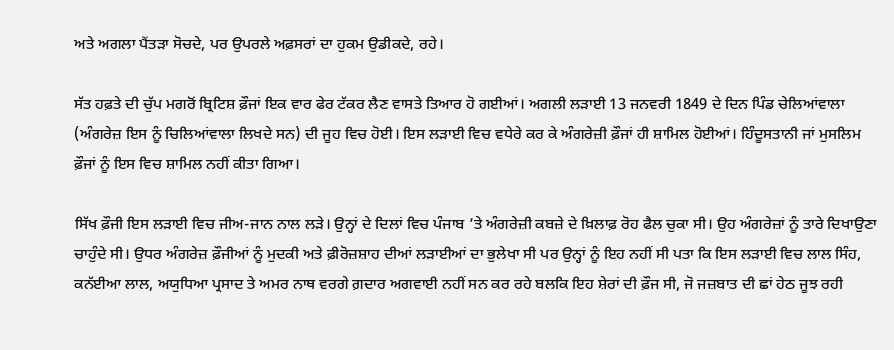ਅਤੇ ਅਗਲਾ ਪੈਂਤੜਾ ਸੋਚਦੇ, ਪਰ ਉਪਰਲੇ ਅਫ਼ਸਰਾਂ ਦਾ ਹੁਕਮ ਉਡੀਕਦੇ, ਰਹੇ।

ਸੱਤ ਹਫ਼ਤੇ ਦੀ ਚੁੱਪ ਮਗਰੋਂ ਬ੍ਰਿਟਿਸ਼ ਫ਼ੌਜਾਂ ਇਕ ਵਾਰ ਫੇਰ ਟੱਕਰ ਲੈਣ ਵਾਸਤੇ ਤਿਆਰ ਹੋ ਗਈਆਂ। ਅਗਲੀ ਲੜਾਈ 13 ਜਨਵਰੀ 1849 ਦੇ ਦਿਨ ਪਿੰਡ ਚੇਲਿਆਂਵਾਲਾ (ਅੰਗਰੇਜ਼ ਇਸ ਨੂੰ ਚਿਲਿਆਂਵਾਲਾ ਲਿਖਦੇ ਸਨ) ਦੀ ਜੂਹ ਵਿਚ ਹੋਈ। ਇਸ ਲੜਾਈ ਵਿਚ ਵਧੇਰੇ ਕਰ ਕੇ ਅੰਗਰੇਜ਼ੀ ਫ਼ੌਜਾਂ ਹੀ ਸ਼ਾਮਿਲ ਹੋਈਆਂ। ਹਿੰਦੂਸਤਾਨੀ ਜਾਂ ਮੁਸਲਿਮ ਫ਼ੌਜਾਂ ਨੂੰ ਇਸ ਵਿਚ ਸ਼ਾਮਿਲ ਨਹੀਂ ਕੀਤਾ ਗਿਆ।

ਸਿੱਖ ਫ਼ੌਜੀ ਇਸ ਲੜਾਈ ਵਿਚ ਜੀਅ-ਜਾਨ ਨਾਲ ਲੜੇ। ਉਨ੍ਹਾਂ ਦੇ ਦਿਲਾਂ ਵਿਚ ਪੰਜਾਬ ’ਤੇ ਅੰਗਰੇਜ਼ੀ ਕਬਜ਼ੇ ਦੇ ਖ਼ਿਲਾਫ਼ ਰੋਹ ਫੈਲ ਚੁਕਾ ਸੀ। ਉਹ ਅੰਗਰੇਜ਼ਾਂ ਨੂੰ ਤਾਰੇ ਦਿਖਾਉਣਾ ਚਾਹੁੰਦੇ ਸੀ। ਉਧਰ ਅੰਗਰੇਜ਼ ਫ਼ੌਜੀਆਂ ਨੂੰ ਮੁਦਕੀ ਅਤੇ ਫ਼ੀਰੋਜ਼ਸ਼ਾਹ ਦੀਆਂ ਲੜਾਈਆਂ ਦਾ ਭੁਲੇਖਾ ਸੀ ਪਰ ਉਨ੍ਹਾਂ ਨੂੰ ਇਹ ਨਹੀਂ ਸੀ ਪਤਾ ਕਿ ਇਸ ਲੜਾਈ ਵਿਚ ਲਾਲ ਸਿੰਹ, ਕਨੱਈਆ ਲਾਲ, ਅਯੁਧਿਆ ਪ੍ਰਸਾਦ ਤੇ ਅਮਰ ਨਾਥ ਵਰਗੇ ਗ਼ਦਾਰ ਅਗਵਾਈ ਨਹੀਂ ਸਨ ਕਰ ਰਹੇ ਬਲਕਿ ਇਹ ਸ਼ੇਰਾਂ ਦੀ ਫ਼ੌਜ ਸੀ, ਜੋ ਜਜ਼ਬਾਤ ਦੀ ਛਾਂ ਹੇਠ ਜੂਝ ਰਹੀ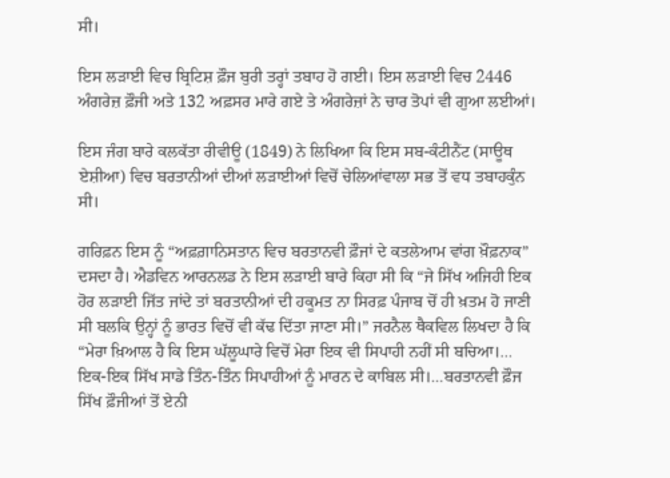ਸੀ।

ਇਸ ਲੜਾਈ ਵਿਚ ਬ੍ਰਿਟਿਸ਼ ਫ਼ੌਜ ਬੁਰੀ ਤਰ੍ਹਾਂ ਤਬਾਹ ਹੋ ਗਈ। ਇਸ ਲੜਾਈ ਵਿਚ 2446 ਅੰਗਰੇਜ਼ ਫ਼ੌਜੀ ਅਤੇ 132 ਅਫ਼ਸਰ ਮਾਰੇ ਗਏ ਤੇ ਅੰਗਰੇਜ਼ਾਂ ਨੇ ਚਾਰ ਤੋਪਾਂ ਵੀ ਗੁਆ ਲਈਆਂ।

ਇਸ ਜੰਗ ਬਾਰੇ ਕਲਕੱਤਾ ਰੀਵੀਊ (1849) ਨੇ ਲਿਖਿਆ ਕਿ ਇਸ ਸਬ-ਕੰਟੀਨੈਂਟ (ਸਾਊਥ ਏਸ਼ੀਆ) ਵਿਚ ਬਰਤਾਨੀਆਂ ਦੀਆਂ ਲੜਾਈਆਂ ਵਿਚੋਂ ਚੇਲਿਆਂਵਾਲਾ ਸਭ ਤੋਂ ਵਧ ਤਬਾਹਕੁੰਨ ਸੀ।

ਗਰਿਫ਼ਨ ਇਸ ਨੂੰ “ਅਫ਼ਗ਼ਾਨਿਸਤਾਨ ਵਿਚ ਬਰਤਾਨਵੀ ਫ਼ੌਜਾਂ ਦੇ ਕਤਲੇਆਮ ਵਾਂਗ ਖ਼ੌਫ਼ਨਾਕ” ਦਸਦਾ ਹੈ। ਐਡਵਿਨ ਆਰਨਲਡ ਨੇ ਇਸ ਲੜਾਈ ਬਾਰੇ ਕਿਹਾ ਸੀ ਕਿ “ਜੇ ਸਿੱਖ ਅਜਿਹੀ ਇਕ ਹੋਰ ਲੜਾਈ ਜਿੱਤ ਜਾਂਦੇ ਤਾਂ ਬਰਤਾਨੀਆਂ ਦੀ ਹਕੂਮਤ ਨਾ ਸਿਰਫ਼ ਪੰਜਾਬ ਚੋਂ ਹੀ ਖ਼ਤਮ ਹੋ ਜਾਣੀ ਸੀ ਬਲਕਿ ਉਨ੍ਹਾਂ ਨੂੰ ਭਾਰਤ ਵਿਚੋਂ ਵੀ ਕੱਢ ਦਿੱਤਾ ਜਾਣਾ ਸੀ।” ਜਰਨੈਲ ਥੈਕਵਿਲ ਲਿਖਦਾ ਹੈ ਕਿ “ਮੇਰਾ ਖ਼ਿਆਲ ਹੈ ਕਿ ਇਸ ਘੱਲੂਘਾਰੇ ਵਿਚੋਂ ਮੇਰਾ ਇਕ ਵੀ ਸਿਪਾਹੀ ਨਹੀਂ ਸੀ ਬਚਿਆ।… ਇਕ-ਇਕ ਸਿੱਖ ਸਾਡੇ ਤਿੰਨ-ਤਿੰਨ ਸਿਪਾਹੀਆਂ ਨੂੰ ਮਾਰਨ ਦੇ ਕਾਬਿਲ ਸੀ।…ਬਰਤਾਨਵੀ ਫ਼ੌਜ ਸਿੱਖ ਫ਼ੌਜੀਆਂ ਤੋਂ ਏਨੀ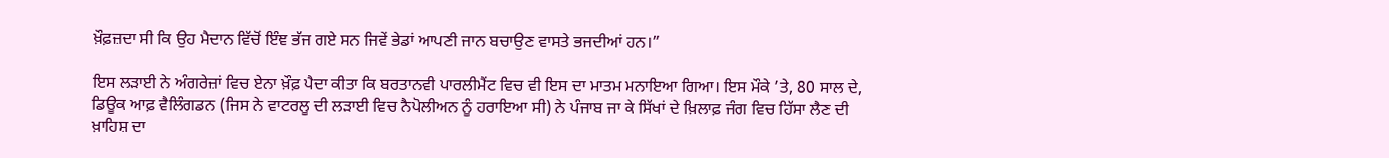ਖ਼ੌਫ਼ਜ਼ਦਾ ਸੀ ਕਿ ਉਹ ਮੈਦਾਨ ਵਿੱਚੋਂ ਇੰਞ ਭੱਜ ਗਏ ਸਨ ਜਿਵੇਂ ਭੇਡਾਂ ਆਪਣੀ ਜਾਨ ਬਚਾਉਣ ਵਾਸਤੇ ਭਜਦੀਆਂ ਹਨ।”

ਇਸ ਲੜਾਈ ਨੇ ਅੰਗਰੇਜ਼ਾਂ ਵਿਚ ਏਨਾ ਖ਼ੌਫ਼ ਪੈਦਾ ਕੀਤਾ ਕਿ ਬਰਤਾਨਵੀ ਪਾਰਲੀਮੈਂਟ ਵਿਚ ਵੀ ਇਸ ਦਾ ਮਾਤਮ ਮਨਾਇਆ ਗਿਆ। ਇਸ ਮੌਕੇ ’ਤੇ, 80 ਸਾਲ ਦੇ, ਡਿਊਕ ਆਫ਼ ਵੈਲਿੰਗਡਨ (ਜਿਸ ਨੇ ਵਾਟਰਲੂ ਦੀ ਲੜਾਈ ਵਿਚ ਨੈਪੋਲੀਅਨ ਨੂੰ ਹਰਾਇਆ ਸੀ) ਨੇ ਪੰਜਾਬ ਜਾ ਕੇ ਸਿੱਖਾਂ ਦੇ ਖ਼ਿਲਾਫ਼ ਜੰਗ ਵਿਚ ਹਿੱਸਾ ਲੈਣ ਦੀ ਖ਼ਾਹਿਸ਼ ਦਾ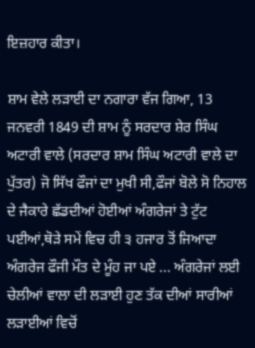ਇਜ਼ਹਾਰ ਕੀਤਾ।

ਸ਼ਾਮ ਵੇਲੇ ਲੜਾਈ ਦਾ ਨਗਾਰਾ ਵੱਜ ਗਿਆ, 13 ਜਨਵਰੀ 1849 ਦੀ ਸ਼ਾਮ ਨੂੰ ਸਰਦਾਰ ਸ਼ੇਰ ਸਿੰਘ ਅਟਾਰੀ ਵਾਲੇ (ਸਰਦਾਰ ਸ਼ਾਮ ਸਿੰਘ ਅਟਾਰੀ ਵਾਲੇ ਦਾ ਪੁੱਤਰ) ਜੋ ਸਿੱਖ ਫੌਜਾਂ ਦਾ ਮੁਖੀ ਸੀ,ਫੌਜਾਂ ਬੋਲੇ ਸੋ ਨਿਹਾਲ ਦੇ ਜੈਕਾਰੇ ਛੱਡਦੀਆਂ ਹੋਈਆਂ ਅੰਗਰੇਜਾਂ ਤੇ ਟੁੱਟ ਪਈਆਂ,ਥੋੜੇ ਸਮੇਂ ਵਿਚ ਹੀ ੩ ਹਜਾਰ ਤੋਂ ਜਿਆਦਾ ਅੰਗਰੇਜ ਫੌਜੀ ਮੌਤ ਦੇ ਮੂੰਹ ਜਾ ਪਏ ... ਅੰਗਰੇਜਾਂ ਲਈ ਚੇਲੀਆਂ ਵਾਲਾ ਦੀ ਲੜਾਈ ਹੁਣ ਤੱਕ ਦੀਆਂ ਸਾਰੀਆਂ ਲੜਾਈਆਂ ਵਿਚੋਂ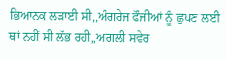ਭਿਆਨਕ ਲੜਾਈ ਸੀ,,ਅੰਗਰੇਜ ਫੌਜੀਆਂ ਨੂੰ ਛੁਪਣ ਲਈ ਥਾਂ ਨਹੀਂ ਸੀ ਲੱਭ ਰਹੀ,,ਅਗਲੀ ਸਵੇਰ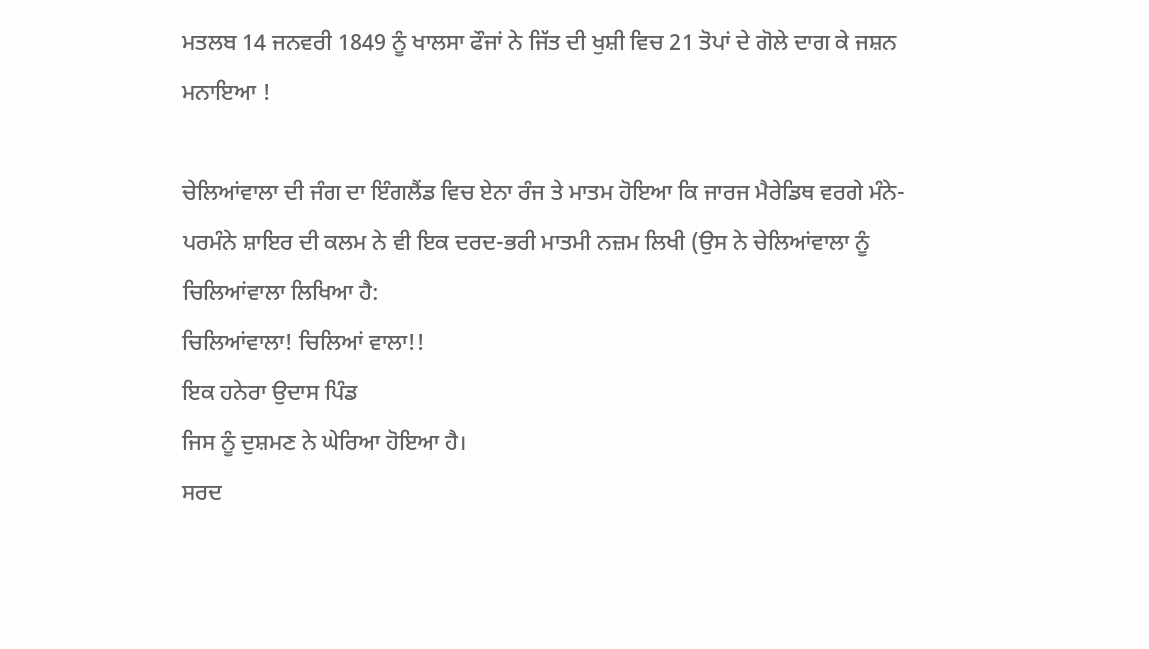ਮਤਲਬ 14 ਜਨਵਰੀ 1849 ਨੂੰ ਖਾਲਸਾ ਫੌਜਾਂ ਨੇ ਜਿੱਤ ਦੀ ਖੁਸ਼ੀ ਵਿਚ 21 ਤੋਪਾਂ ਦੇ ਗੋਲੇ ਦਾਗ ਕੇ ਜਸ਼ਨ ਮਨਾਇਆ !

ਚੇਲਿਆਂਵਾਲਾ ਦੀ ਜੰਗ ਦਾ ਇੰਗਲੈਂਡ ਵਿਚ ਏਨਾ ਰੰਜ ਤੇ ਮਾਤਮ ਹੋਇਆ ਕਿ ਜਾਰਜ ਮੈਰੇਡਿਥ ਵਰਗੇ ਮੰਨੇ-ਪਰਮੰਨੇ ਸ਼ਾਇਰ ਦੀ ਕਲਮ ਨੇ ਵੀ ਇਕ ਦਰਦ-ਭਰੀ ਮਾਤਮੀ ਨਜ਼ਮ ਲਿਖੀ (ਉਸ ਨੇ ਚੇਲਿਆਂਵਾਲਾ ਨੂੰ ਚਿਲਿਆਂਵਾਲਾ ਲਿਖਿਆ ਹੈ:
ਚਿਲਿਆਂਵਾਲਾ! ਚਿਲਿਆਂ ਵਾਲਾ!!
ਇਕ ਹਨੇਰਾ ਉਦਾਸ ਪਿੰਡ
ਜਿਸ ਨੂੰ ਦੁਸ਼ਮਣ ਨੇ ਘੇਰਿਆ ਹੋਇਆ ਹੈ।
ਸਰਦ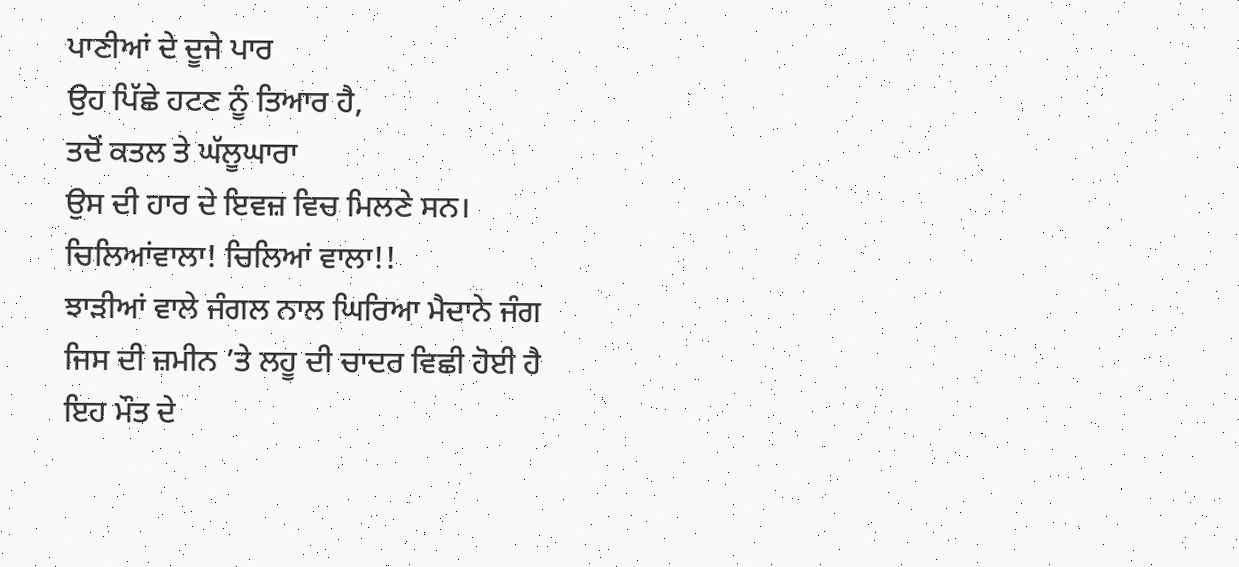ਪਾਣੀਆਂ ਦੇ ਦੂਜੇ ਪਾਰ
ਉਹ ਪਿੱਛੇ ਹਟਣ ਨੂੰ ਤਿਆਰ ਹੈ,
ਤਦੋਂ ਕਤਲ ਤੇ ਘੱਲੂਘਾਰਾ
ਉਸ ਦੀ ਹਾਰ ਦੇ ਇਵਜ਼ ਵਿਚ ਮਿਲਣੇ ਸਨ।
ਚਿਲਿਆਂਵਾਲਾ! ਚਿਲਿਆਂ ਵਾਲਾ!!
ਝਾੜੀਆਂ ਵਾਲੇ ਜੰਗਲ ਨਾਲ ਘਿਰਿਆ ਮੈਦਾਨੇ ਜੰਗ
ਜਿਸ ਦੀ ਜ਼ਮੀਨ ’ਤੇ ਲਹੂ ਦੀ ਚਾਦਰ ਵਿਛੀ ਹੋਈ ਹੈ
ਇਹ ਮੌਤ ਦੇ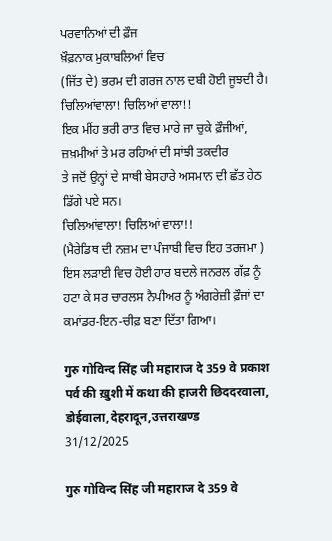ਪਰਵਾਨਿਆਂ ਦੀ ਫ਼ੌਜ
ਖ਼ੌਫ਼ਨਾਕ ਮੁਕਾਬਲਿਆਂ ਵਿਚ
(ਜਿੱਤ ਦੇ) ਭਰਮ ਦੀ ਗਰਜ ਨਾਲ ਦਬੀ ਹੋਈ ਜੂਝਦੀ ਹੈ।
ਚਿਲਿਆਂਵਾਲਾ! ਚਿਲਿਆਂ ਵਾਲਾ!!
ਇਕ ਮੀਂਹ ਭਰੀ ਰਾਤ ਵਿਚ ਮਾਰੇ ਜਾ ਚੁਕੇ ਫ਼ੌਜੀਆਂ,
ਜ਼ਖ਼ਮੀਆਂ ਤੇ ਮਰ ਰਹਿਆਂ ਦੀ ਸਾਂਝੀ ਤਕਦੀਰ
ਤੇ ਜਦੋਂ ਉਨ੍ਹਾਂ ਦੇ ਸਾਥੀ ਬੇਸਹਾਰੇ ਅਸਮਾਨ ਦੀ ਛੱਤ ਹੇਠ
ਡਿੱਗੇ ਪਏ ਸਨ।
ਚਿਲਿਆਂਵਾਲਾ! ਚਿਲਿਆਂ ਵਾਲਾ!!
(ਮੈਰੇਡਿਥ ਦੀ ਨਜ਼ਮ ਦਾ ਪੰਜਾਬੀ ਵਿਚ ਇਹ ਤਰਜਮਾ )
ਇਸ ਲੜਾਈ ਵਿਚ ਹੋਈ ਹਾਰ ਬਦਲੇ ਜਨਰਲ ਗੱਫ਼ ਨੂੰ ਹਟਾ ਕੇ ਸਰ ਚਾਰਲਸ ਨੈਪੀਅਰ ਨੂੰ ਅੰਗਰੇਜ਼ੀ ਫ਼ੌਜਾਂ ਦਾ ਕਮਾਂਡਰ-ਇਨ-ਚੀਫ਼ ਬਣਾ ਦਿੱਤਾ ਗਿਆ।

गुरु गोविन्द सिंह जी महाराज दे 359 वे प्रकाश पर्व की ख़ुशी में कथा की हाजरी छिददरवाला, डोईवाला,देहरादून,उत्तराखण्ड
31/12/2025

गुरु गोविन्द सिंह जी महाराज दे 359 वे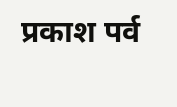प्रकाश पर्व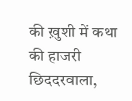की ख़ुशी में कथा की हाजरी छिददरवाला,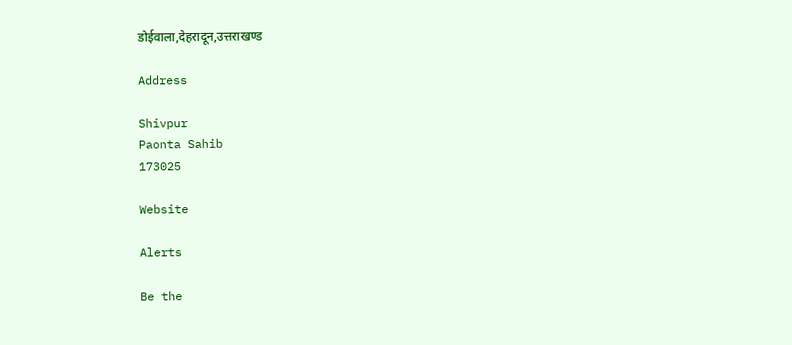डोईवाला,देहरादून,उत्तराखण्ड

Address

Shivpur
Paonta Sahib
173025

Website

Alerts

Be the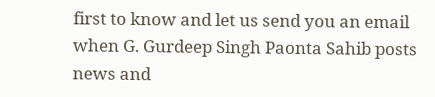first to know and let us send you an email when G. Gurdeep Singh Paonta Sahib posts news and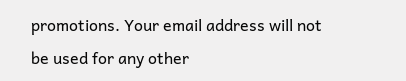promotions. Your email address will not be used for any other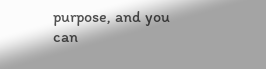purpose, and you can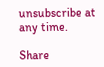unsubscribe at any time.

Share